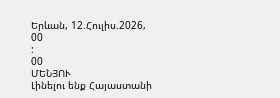Երևան, 12.Հուլիս.2026,
00
:
00
ՄԵՆՅՈՒ
Լինելու ենք Հայաստանի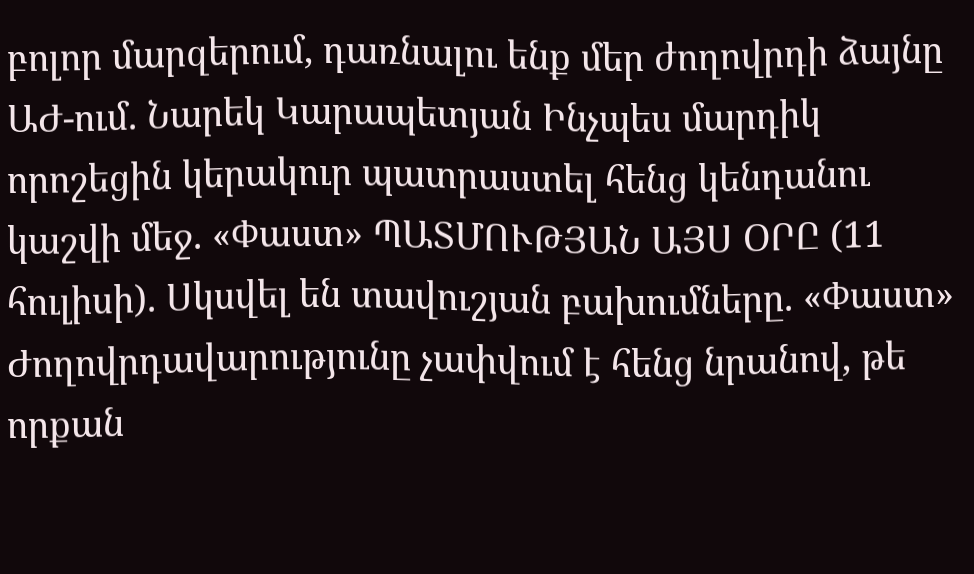բոլոր մարզերում, դառնալու ենք մեր ժողովրդի ձայնը ԱԺ-ում. Նարեկ Կարապետյան Ինչպես մարդիկ որոշեցին կերակուր պատրաստել հենց կենդանու կաշվի մեջ. «Փաստ» ՊԱՏՄՈՒԹՅԱՆ ԱՅՍ ՕՐԸ (11 հուլիսի). Սկսվել են տավուշյան բախումները. «Փաստ» Ժողովրդավարությունը չափվում է հենց նրանով, թե որքան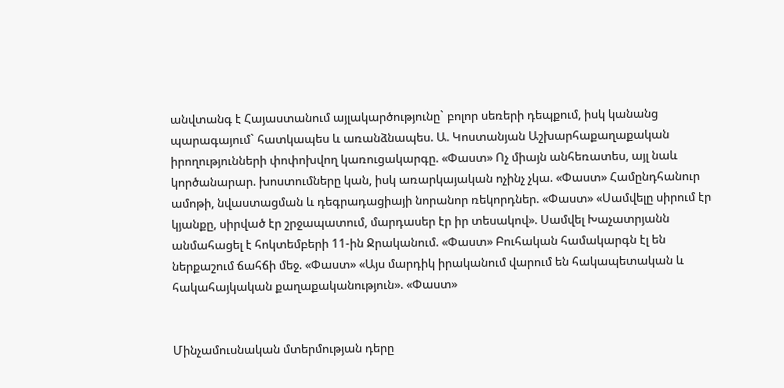անվտանգ է Հայաստանում այլակարծությունը` բոլոր սեռերի դեպքում, իսկ կանանց պարագայում` հատկապես և առանձնապես. Ա. Կոստանյան Աշխարհաքաղաքական իրողությունների փոփոխվող կառուցակարգը. «Փաստ» Ոչ միայն անհեռատես, այլ նաև կործանարար. խոստումները կան, իսկ առարկայական ոչինչ չկա. «Փաստ» Համընդհանուր ամոթի, նվաստացման և դեգրադացիայի նորանոր ռեկորդներ. «Փաստ» «Սամվելը սիրում էր կյանքը, սիրված էր շրջապատում, մարդասեր էր իր տեսակով». Սամվել Խաչատրյանն անմահացել է հոկտեմբերի 11-ին Ջրականում. «Փաստ» Բուհական համակարգն էլ են ներքաշում ճահճի մեջ. «Փաստ» «Այս մարդիկ իրականում վարում են հակապետական և հակահայկական քաղաքականություն». «Փաստ»


Մինչամուսնական մտերմության դերը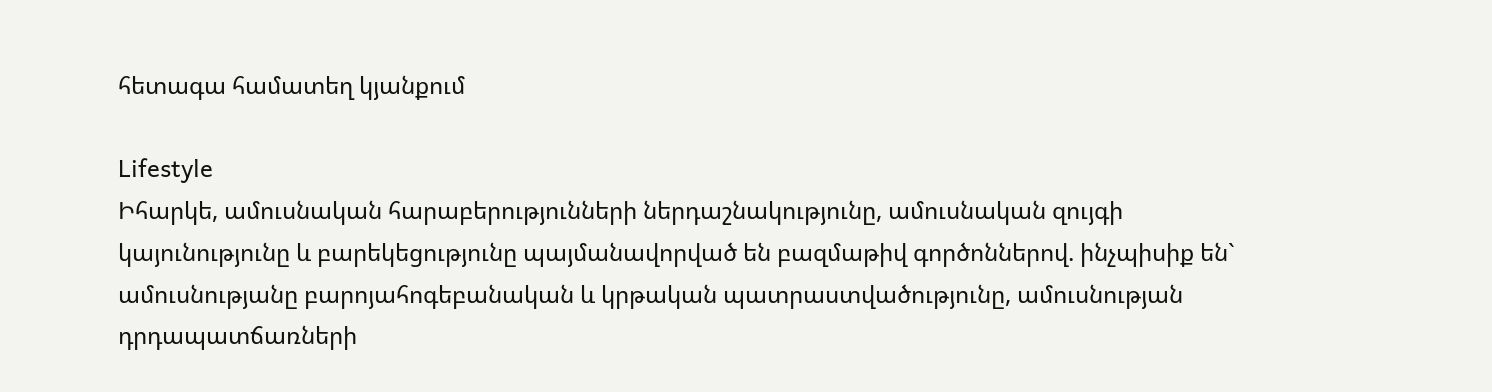հետագա համատեղ կյանքում

Lifestyle
Իհարկե, ամուսնական հարաբերությունների ներդաշնակությունը, ամուսնական զույգի կայունությունը և բարեկեցությունը պայմանավորված են բազմաթիվ գործոններով. ինչպիսիք են` ամուսնությանը բարոյահոգեբանական և կրթական պատրաստվածությունը, ամուսնության դրդապատճառների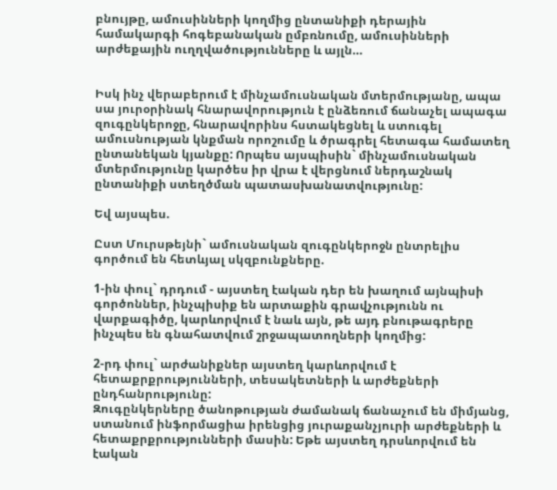բնույթը, ամուսինների կողմից ընտանիքի դերային համակարգի հոգեբանական ըմբռնումը, ամուսինների արժեքային ուղղվածությունները և այլն…


Իսկ ինչ վերաբերում է մինչամուսնական մտերմությանը, ապա սա յուրօրինակ հնարավորություն է ընձեռում ճանաչել ապագա զուգընկերոջը, հնարավորինս հստակեցնել և ստուգել  ամուսնության կնքման որոշումը և ծրագրել հետագա համատեղ ընտանեկան կյանքը: Որպես այսպիսին` մինչամուսնական մտերմությունը կարծես իր վրա է վերցնում ներդաշնակ ընտանիքի ստեղծման պատասխանատվությունը:

Եվ այսպես.

Ըստ Մուրսթեյնի` ամուսնական զուգընկերոջն ընտրելիս գործում են հետևյալ սկզբունքները.

1-ին փուլ` դրդում - այստեղ էական դեր են խաղում այնպիսի գործոններ, ինչպիսիք են արտաքին գրավչությունն ու վարքագիծը, կարևորվում է նաև այն, թե այդ բնութագրերը ինչպես են գնահատվում շրջապատողների կողմից:

2-րդ փուլ` արժանիքներ այստեղ կարևորվում է հետաքրքրությունների, տեսակետների և արժեքների ընդհանրությունը:
Զուգընկերները ծանոթության ժամանակ ճանաչում են միմյանց, ստանում ինֆորմացիա իրենցից յուրաքանչյուրի արժեքների և հետաքրքրությունների մասին: Եթե այստեղ դրսևորվում են էական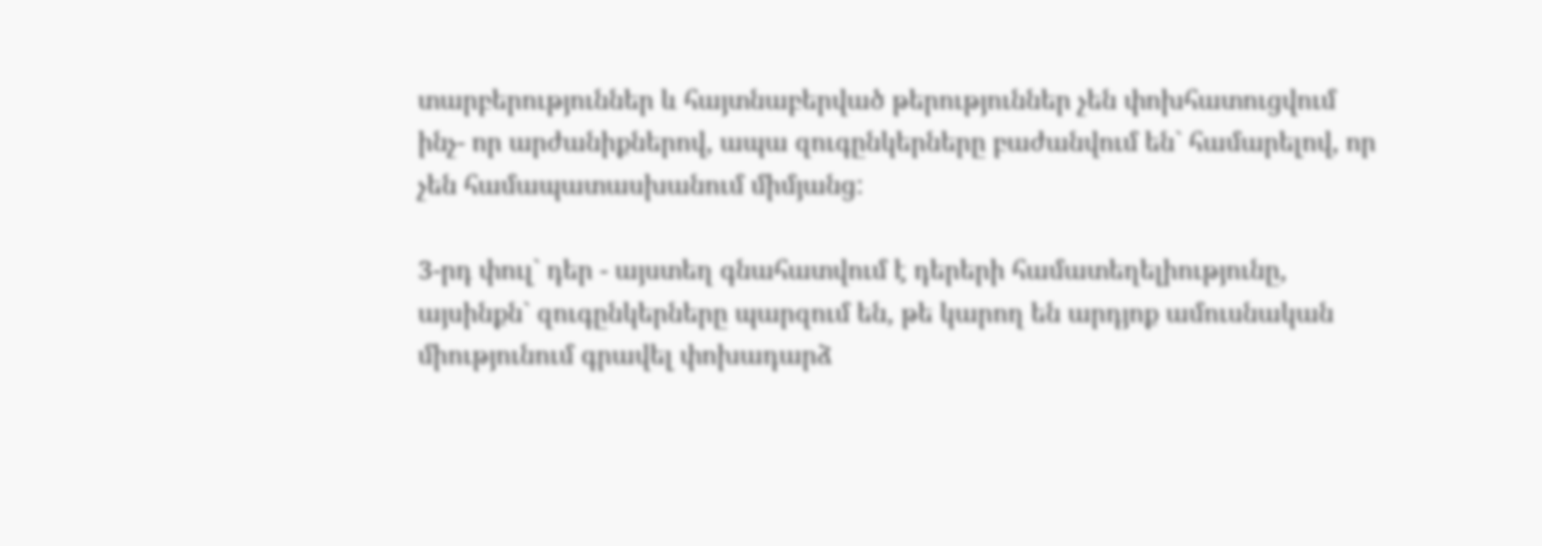տարբերություններ և հայտնաբերված թերություններ չեն փոխհատուցվում ինչ- որ արժանիքներով, ապա զուգընկերները բաժանվում են` համարելով, որ չեն համապատասխանում միմյանց:

3-րդ փուլ` դեր - այստեղ գնահատվում է դերերի համատեղելիությունը, այսինքն` զուգընկերները պարզում են, թե կարող են արդյոք ամուսնական միությունում գրավել փոխադարձ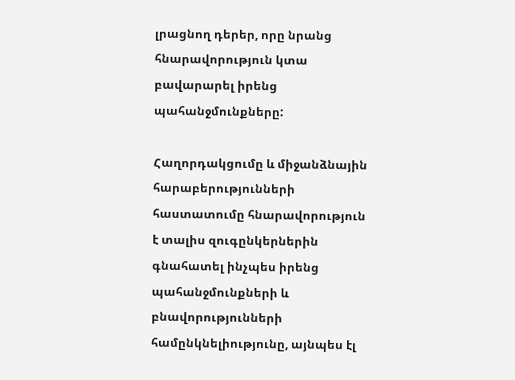լրացնող դերեր, որը նրանց հնարավորություն կտա  բավարարել իրենց պահանջմունքները:

Հաղորդակցումը և միջանձնային հարաբերությունների հաստատումը հնարավորություն է տալիս զուգընկերներին գնահատել ինչպես իրենց պահանջմունքների և բնավորությունների համընկնելիությունը, այնպես էլ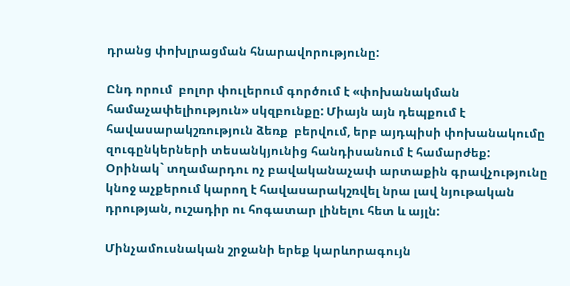դրանց փոխլրացման հնարավորությունը:

Ընդ որում  բոլոր փուլերում գործում է «փոխանակման համաչափելիություն» սկզբունքը: Միայն այն դեպքում է հավասարակշռություն ձեռք  բերվում, երբ այդպիսի փոխանակումը զուգընկերների տեսանկյունից հանդիսանում է համարժեք:
Օրինակ` տղամարդու ոչ բավականաչափ արտաքին գրավչությունը կնոջ աչքերում կարող է հավասարակշռվել նրա լավ նյութական դրության, ուշադիր ու հոգատար լինելու հետ և այլն:

Մինչամուսնական շրջանի երեք կարևորագույն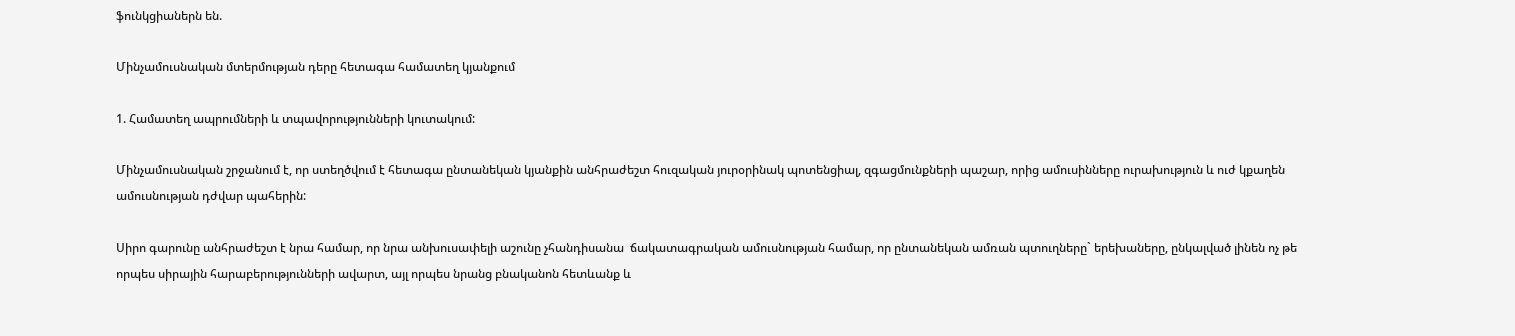ֆունկցիաներն են.

Մինչամուսնական մտերմության դերը հետագա համատեղ կյանքում

1. Համատեղ ապրումների և տպավորությունների կուտակում:

Մինչամուսնական շրջանում է, որ ստեղծվում է հետագա ընտանեկան կյանքին անհրաժեշտ հուզական յուրօրինակ պոտենցիալ, զգացմունքների պաշար, որից ամուսինները ուրախություն և ուժ կքաղեն ամուսնության դժվար պահերին:

Սիրո գարունը անհրաժեշտ է նրա համար, որ նրա անխուսափելի աշունը չհանդիսանա  ճակատագրական ամուսնության համար, որ ընտանեկան ամռան պտուղները` երեխաները, ընկալված լինեն ոչ թե որպես սիրային հարաբերությունների ավարտ, այլ որպես նրանց բնականոն հետևանք և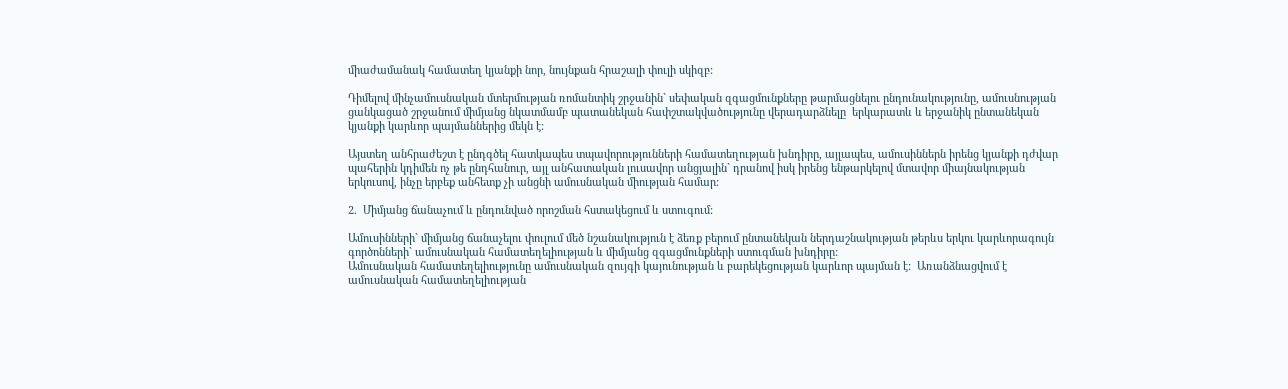միաժամանակ համատեղ կյանքի նոր, նույնքան հրաշալի փուլի սկիզբ:

Դիմելով մինչամուսնական մտերմության ռոմանտիկ շրջանին` սեփական զգացմունքները թարմացնելու ընդունակությունը, ամուսնության ցանկացած շրջանում միմյանց նկատմամբ պատանեկան հափշտակվածությունը վերադարձնելը  երկարատև և երջանիկ ընտանեկան կյանքի կարևոր պայմաններից մեկն է:

Այստեղ անհրաժեշտ է ընդգծել հատկապես տպավորությունների համատեղության խնդիրը, այլապես, ամուսիններն իրենց կյանքի դժվար պահերին կդիմեն ոչ թե ընդհանուր, այլ անհատական լուսավոր անցյալին` դրանով իսկ իրենց ենթարկելով մտավոր միայնակության երկուսով, ինչը երբեք անհետք չի անցնի ամուսնական միության համար:

2.  Միմյանց ճանաչում և ընդունված որոշման հստակեցում և ստուգում:

Ամուսինների` միմյանց ճանաչելու փուլում մեծ նշանակություն է ձեռք բերում ընտանեկան ներդաշնակության թերևս երկու կարևորագույն գործոնների` ամուսնական համատեղելիության և միմյանց զգացմունքների ստուգման խնդիրը:
Ամուսնական համատեղելիությունը ամուսնական զույգի կայունության և բարեկեցության կարևոր պայման է:  Առանձնացվում է ամուսնական համատեղելիության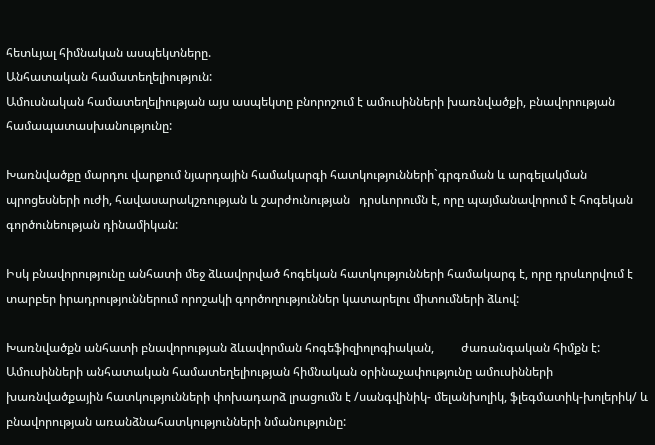հետևյալ հիմնական ասպեկտները.
Անհատական համատեղելիություն:
Ամուսնական համատեղելիության այս ասպեկտը բնորոշում է ամուսինների խառնվածքի, բնավորության  համապատասխանությունը:

Խառնվածքը մարդու վարքում նյարդային համակարգի հատկությունների`գրգռման և արգելակման պրոցեսների ուժի, հավասարակշռության և շարժունության   դրսևորումն է, որը պայմանավորում է հոգեկան գործունեության դինամիկան:

Իսկ բնավորությունը անհատի մեջ ձևավորված հոգեկան հատկությունների համակարգ է, որը դրսևորվում է տարբեր իրադրություններում որոշակի գործողություններ կատարելու միտումների ձևով:

Խառնվածքն անհատի բնավորության ձևավորման հոգեֆիզիոլոգիական,         ժառանգական հիմքն է:
Ամուսինների անհատական համատեղելիության հիմնական օրինաչափությունը ամուսինների խառնվածքային հատկությունների փոխադարձ լրացումն է /սանգվինիկ- մելանխոլիկ, ֆլեգմատիկ-խոլերիկ/ և բնավորության առանձնահատկությունների նմանությունը: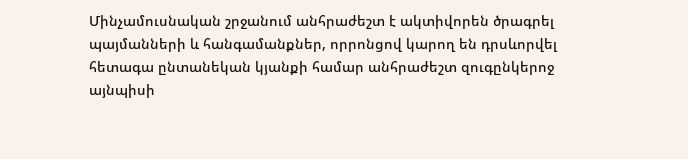Մինչամուսնական շրջանում անհրաժեշտ է ակտիվորեն ծրագրել պայմանների և հանգամանքներ, որրոնցով կարող են դրսևորվել հետագա ընտանեկան կյանքի համար անհրաժեշտ զուգընկերոջ այնպիսի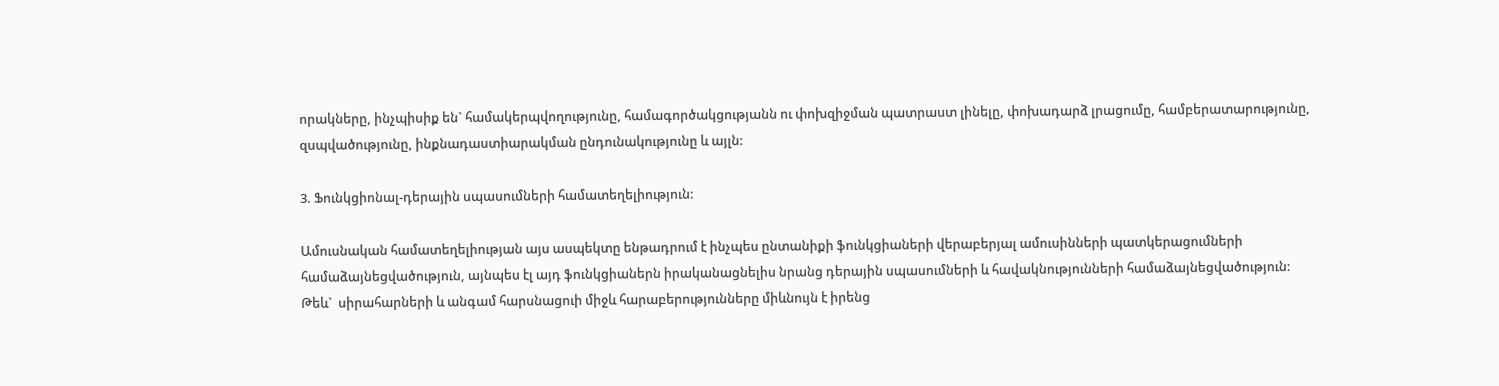որակները, ինչպիսիք են` համակերպվողությունը, համագործակցությանն ու փոխզիջման պատրաստ լինելը, փոխադարձ լրացումը, համբերատարությունը, զսպվածությունը, ինքնադաստիարակման ընդունակությունը և այլն:

3. Ֆունկցիոնալ-դերային սպասումների համատեղելիություն:

Ամուսնական համատեղելիության այս ասպեկտը ենթադրում է ինչպես ընտանիքի ֆունկցիաների վերաբերյալ ամուսինների պատկերացումների համաձայնեցվածություն, այնպես էլ այդ ֆունկցիաներն իրականացնելիս նրանց դերային սպասումների և հավակնությունների համաձայնեցվածություն:
Թեև`  սիրահարների և անգամ հարսնացուի միջև հարաբերությունները միևնույն է իրենց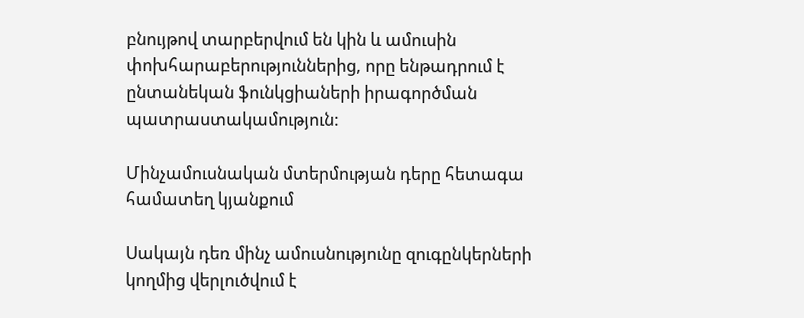բնույթով տարբերվում են կին և ամուսին փոխհարաբերություններից, որը ենթադրում է ընտանեկան ֆունկցիաների իրագործման պատրաստակամություն:

Մինչամուսնական մտերմության դերը հետագա համատեղ կյանքում

Սակայն դեռ մինչ ամուսնությունը զուգընկերների կողմից վերլուծվում է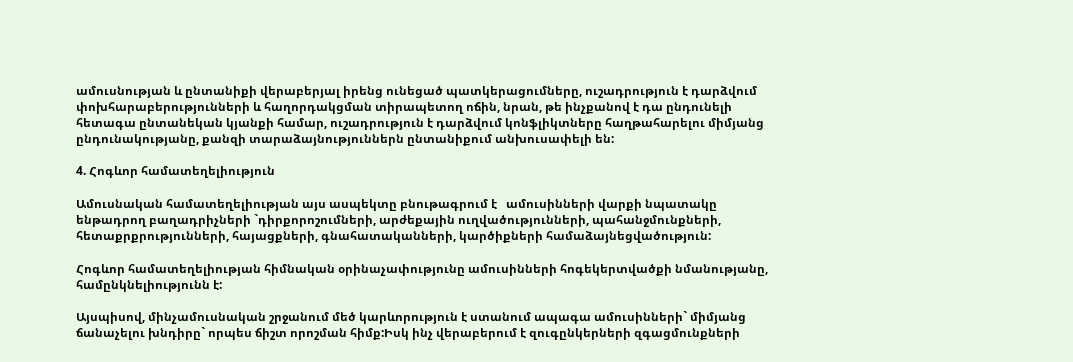ամուսնության և ընտանիքի վերաբերյալ իրենց ունեցած պատկերացումները, ուշադրություն է դարձվում փոխհարաբերությունների և հաղորդակցման տիրապետող ոճին, նրան, թե ինչքանով է դա ընդունելի հետագա ընտանեկան կյանքի համար, ուշադրություն է դարձվում կոնֆլիկտները հաղթահարելու միմյանց ընդունակությանը, քանզի տարաձայնություններն ընտանիքում անխուսափելի են:

4. Հոգևոր համատեղելիություն

Ամուսնական համատեղելիության այս ասպեկտը բնութագրում է   ամուսինների վարքի նպատակը ենթադրող բաղադրիչների `դիրքորոշումների, արժեքային ուղվածությունների, պահանջմունքների, հետաքրքրությունների, հայացքների, գնահատականների, կարծիքների համաձայնեցվածություն:

Հոգևոր համատեղելիության հիմնական օրինաչափությունը ամուսինների հոգեկերտվածքի նմանությանը, համընկնելիությունն է:

Այսպիսով, մինչամուսնական շրջանում մեծ կարևորություն է ստանում ապագա ամուսինների` միմյանց ճանաչելու խնդիրը` որպես ճիշտ որոշման հիմք:Իսկ ինչ վերաբերում է զուգընկերների զգացմունքների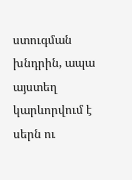ստուգման խնդրին, ապա այստեղ կարևորվում է սերն ու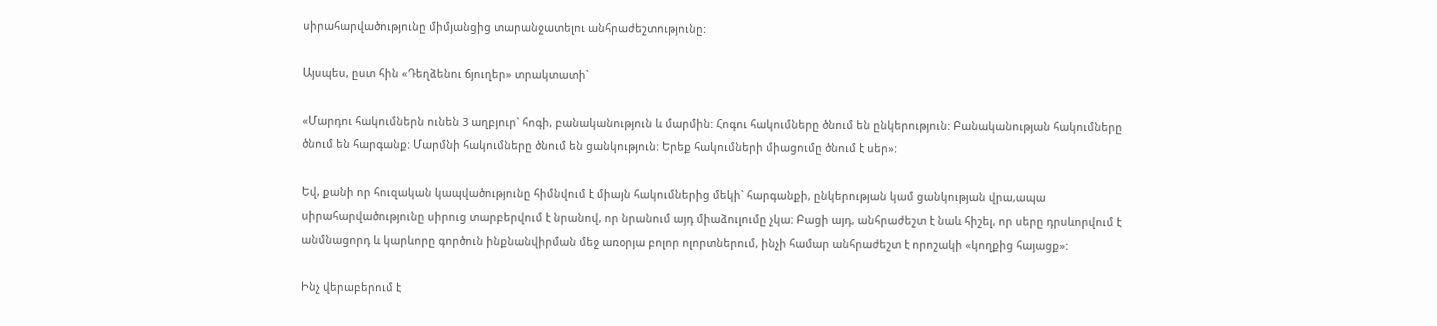սիրահարվածությունը միմյանցից տարանջատելու անհրաժեշտությունը:

Այսպես, ըստ հին «Դեղձենու ճյուղեր» տրակտատի`

«Մարդու հակումներն ունեն 3 աղբյուր` հոգի, բանականություն և մարմին: Հոգու հակումները ծնում են ընկերություն: Բանականության հակումները ծնում են հարգանք: Մարմնի հակումները ծնում են ցանկություն: Երեք հակումների միացումը ծնում է սեր»:

Եվ, քանի որ հուզական կապվածությունը հիմնվում է միայն հակումներից մեկի` հարգանքի, ընկերության կամ ցանկության վրա,ապա սիրահարվածությունը սիրուց տարբերվում է նրանով, որ նրանում այդ միաձուլումը չկա: Բացի այդ, անհրաժեշտ է նաև հիշել, որ սերը դրսևորվում է անմնացորդ և կարևորը գործուն ինքնանվիրման մեջ առօրյա բոլոր ոլորտներում, ինչի համար անհրաժեշտ է որոշակի «կողքից հայացք»:

Ինչ վերաբերում է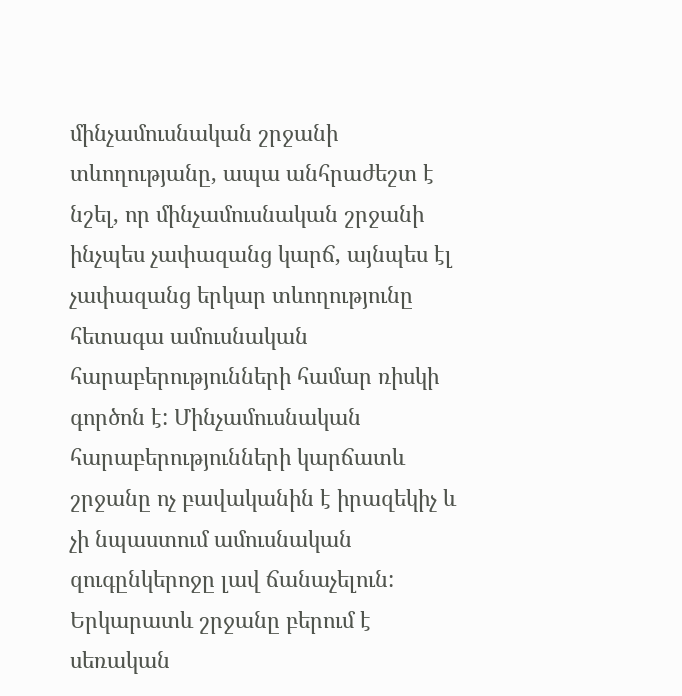մինչամուսնական շրջանի տևողությանը, ապա անհրաժեշտ է նշել, որ մինչամուսնական շրջանի ինչպես չափազանց կարճ, այնպես էլ չափազանց երկար տևողությունը հետագա ամուսնական հարաբերությունների համար ռիսկի գործոն է: Մինչամուսնական հարաբերությունների կարճատև շրջանը ոչ բավականին է իրազեկիչ և չի նպաստում ամուսնական զուգընկերոջը լավ ճանաչելուն: Երկարատև շրջանը բերում է սեռական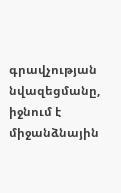գրավչության նվազեցմանը, իջնում է միջանձնային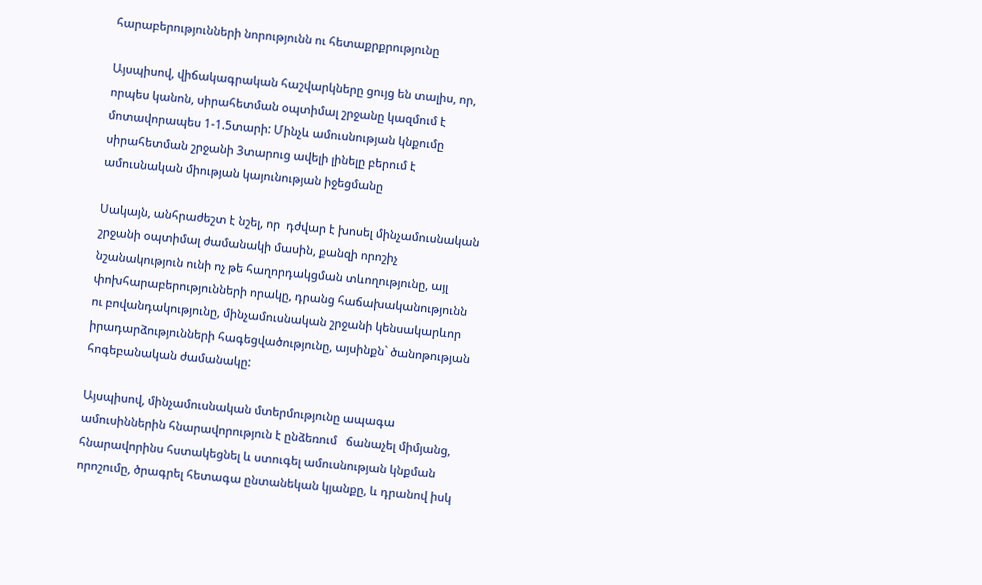հարաբերությունների նորությունն ու հետաքրքրությունը

Այսպիսով, վիճակագրական հաշվարկները ցույց են տալիս, որ, որպես կանոն, սիրահետման օպտիմալ շրջանը կազմում է մոտավորապես 1-1.5տարի: Մինչև ամուսնության կնքումը սիրահետման շրջանի 3տարուց ավելի լինելը բերում է ամուսնական միության կայունության իջեցմանը

Սակայն, անհրաժեշտ է նշել, որ  դժվար է խոսել մինչամուսնական շրջանի օպտիմալ ժամանակի մասին, քանզի որոշիչ նշանակություն ունի ոչ թե հաղորդակցման տևողությունը, այլ փոխհարաբերությունների որակը, դրանց հաճախականությունն ու բովանդակությունը, մինչամուսնական շրջանի կենսակարևոր իրադարձությունների հագեցվածությունը, այսինքն` ծանոթության հոգեբանական ժամանակը:

Այսպիսով, մինչամուսնական մտերմությունը ապագա ամուսիններին հնարավորություն է ընձեռում   ճանաչել միմյանց,  հնարավորինս հստակեցնել և ստուգել ամուսնության կնքման որոշումը, ծրագրել հետագա ընտանեկան կյանքը, և դրանով իսկ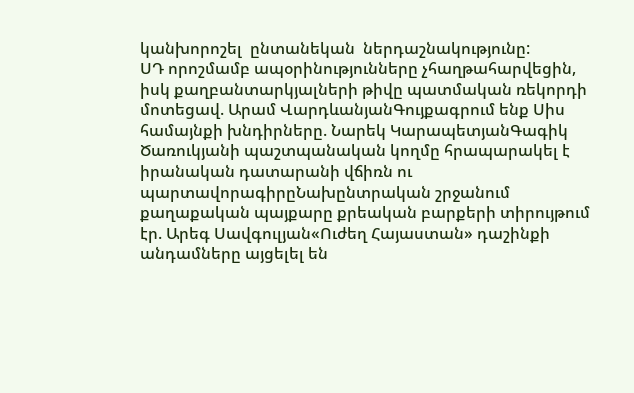կանխորոշել  ընտանեկան  ներդաշնակությունը:
ՍԴ որոշմամբ ապօրինությունները չհաղթահարվեցին, իսկ քաղբանտարկյալների թիվը պատմական ռեկորդի մոտեցավ. Արամ ՎարդևանյանԳույքագրում ենք Սիս համայնքի խնդիրները. Նարեկ ԿարապետյանԳագիկ Ծառուկյանի պաշտպանական կողմը հրապարակել է իրանական դատարանի վճիռն ու պարտավորագիրըՆախընտրական շրջանում քաղաքական պայքարը քրեական բարքերի տիրույթում էր. Արեգ Սավգուլյան«Ուժեղ Հայաստան» դաշինքի անդամները այցելել են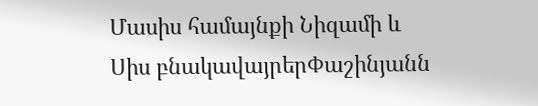Մասիս համայնքի Նիզամի և Սիս բնակավայրերՓաշինյանն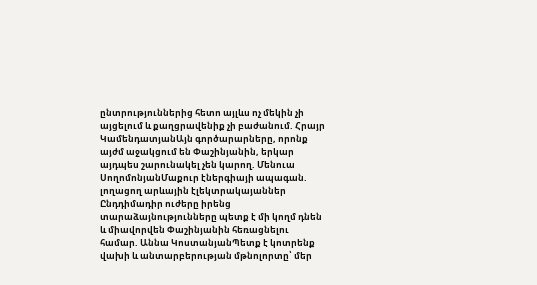ընտրություններից հետո այլևս ոչ մեկին չի այցելում և քաղցրավենիք չի բաժանում. Հրայր ԿամենդատյանԱյն գործարարները, որոնք այժմ աջակցում են Փաշինյանին, երկար այդպես շարունակել չեն կարող. Մենուա ՍողոմոնյանՄաքուր էներգիայի ապագան. լողացող արևային էլեկտրակայաններ Ընդդիմադիր ուժերը իրենց տարաձայնությունները պետք է մի կողմ դնեն և միավորվեն Փաշինյանին հեռացնելու համար. Աննա ԿոստանյանՊետք է կոտրենք վախի և անտարբերության մթնոլորտը՝ մեր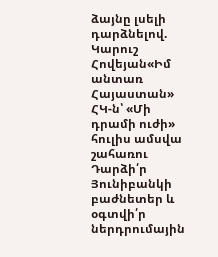ձայնը լսելի դարձնելով. Կարուշ Հովեյան«Իմ անտառ Հայաստան» ՀԿ-ն՝ «Մի դրամի ուժի» հուլիս ամսվա շահառու Դարձի՛ր Յունիբանկի բաժնետեր և օգտվի՛ր ներդրումային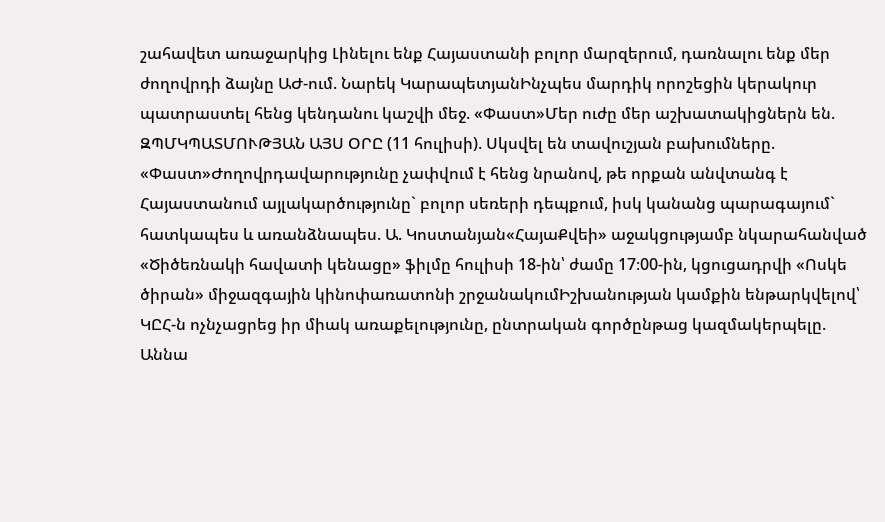շահավետ առաջարկից Լինելու ենք Հայաստանի բոլոր մարզերում, դառնալու ենք մեր ժողովրդի ձայնը ԱԺ-ում. Նարեկ ԿարապետյանԻնչպես մարդիկ որոշեցին կերակուր պատրաստել հենց կենդանու կաշվի մեջ. «Փաստ»Մեր ուժը մեր աշխատակիցներն են. ԶՊՄԿՊԱՏՄՈՒԹՅԱՆ ԱՅՍ ՕՐԸ (11 հուլիսի). Սկսվել են տավուշյան բախումները. «Փաստ»Ժողովրդավարությունը չափվում է հենց նրանով, թե որքան անվտանգ է Հայաստանում այլակարծությունը` բոլոր սեռերի դեպքում, իսկ կանանց պարագայում` հատկապես և առանձնապես. Ա. Կոստանյան«ՀայաՔվեի» աջակցությամբ նկարահանված «Ծիծեռնակի հավատի կենացը» ֆիլմը հուլիսի 18-ին՝ ժամը 17։00-ին, կցուցադրվի «Ոսկե ծիրան» միջազգային կինոփառատոնի շրջանակումԻշխանության կամքին ենթարկվելով՝ ԿԸՀ-ն ոչնչացրեց իր միակ առաքելությունը, ընտրական գործընթաց կազմակերպելը. Աննա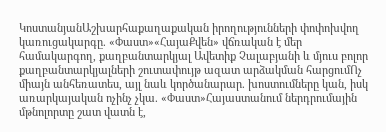ԿոստանյանԱշխարհաքաղաքական իրողությունների փոփոխվող կառուցակարգը. «Փաստ»«ՀայաՔվեն» վճռական է մեր համակարգող, քաղբանտարկյալ Ավետիք Չալաբյանի և մյուս բոլոր քաղբանտարկյալների շուտափույթ ազատ արձակման հարցումՈչ միայն անհեռատես, այլ նաև կործանարար. խոստումները կան, իսկ առարկայական ոչինչ չկա. «Փաստ»Հայաստանում ներդրումային մթնոլորտը շատ վատն է,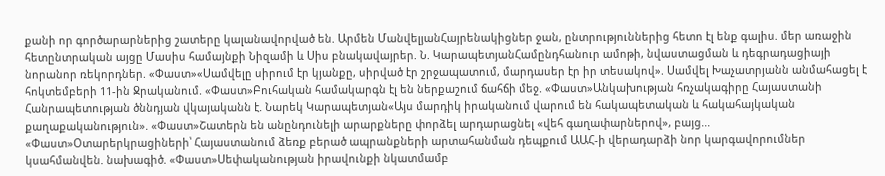քանի որ գործարարներից շատերը կալանավորված են. Արմեն ՄանվելյանՀայրենակիցներ ջան, ընտրություններից հետո էլ ենք գալիս. մեր առաջին հետընտրական այցը Մասիս համայնքի Նիզամի և Սիս բնակավայրեր. Ն. ԿարապետյանՀամընդհանուր ամոթի, նվաստացման և դեգրադացիայի նորանոր ռեկորդներ. «Փաստ»«Սամվելը սիրում էր կյանքը, սիրված էր շրջապատում, մարդասեր էր իր տեսակով». Սամվել Խաչատրյանն անմահացել է հոկտեմբերի 11-ին Ջրականում. «Փաստ»Բուհական համակարգն էլ են ներքաշում ճահճի մեջ. «Փաստ»Անկախության հռչակագիրը Հայաստանի Հանրապետության ծննդյան վկայականն է. Նարեկ Կարապետյան«Այս մարդիկ իրականում վարում են հակապետական և հակահայկական քաղաքականություն». «Փաստ»Շատերն են անընդունելի արարքները փորձել արդարացնել «վեհ գաղափարներով», բայց... «Փաստ»Օտարերկրացիների՝ Հայաստանում ձեռք բերած ապրանքների արտահանման դեպքում ԱԱՀ-ի վերադարձի նոր կարգավորումներ կսահմանվեն. նախագիծ. «Փաստ»Սեփականության իրավունքի նկատմամբ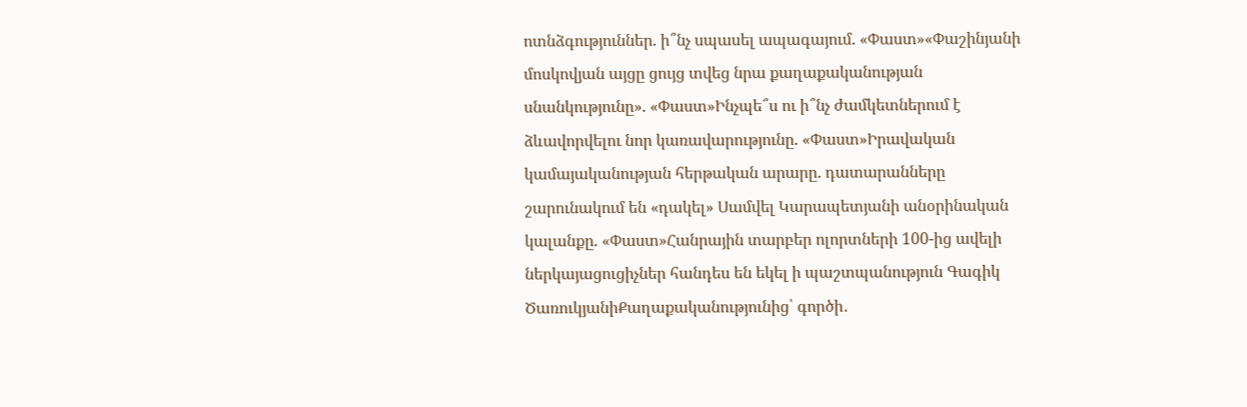ոտնձգություններ. ի՞նչ սպասել ապագայում. «Փաստ»«Փաշինյանի մոսկովյան այցը ցույց տվեց նրա քաղաքականության սնանկությունը». «Փաստ»Ինչպե՞ս ու ի՞նչ ժամկետներում է ձևավորվելու նոր կառավարությունը. «Փաստ»Իրավական կամայականության հերթական արարը. դատարանները շարունակում են «դակել» Սամվել Կարապետյանի անօրինական կալանքը. «Փաստ»Հանրային տարբեր ոլորտների 100-ից ավելի ներկայացուցիչներ հանդես են եկել ի պաշտպանություն Գագիկ ԾառուկյանիՔաղաքականությունից՝ գործի․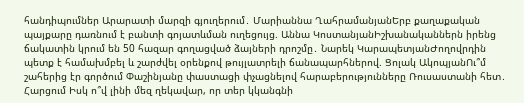հանդիպումներ Արարատի մարզի գյուղերում․ Մարիաննա ՂահրամանյանԵրբ քաղաքական պայքարը դառնում է բանտի գոյատևման ուղեցույց. Աննա ԿոստանյանԻշխանականներն իրենց ճակատին կրում են 50 հազար գողացված ձայների դրոշմը․ Նարեկ ԿարապետյանԺողովրդին պետք է համախմբել և շարժվել օրենքով թույլատրելի ճանապարհներով. Ցոլակ ԱկոպյանՈւ՞մ շահերից էր գործում Փաշինյանը փաստացի փչացնելով հարաբերությունները Ռուսաստանի հետ․ Հարցում Իսկ ո՞վ լինի մեզ ղեկավար, որ տեր կկանգնի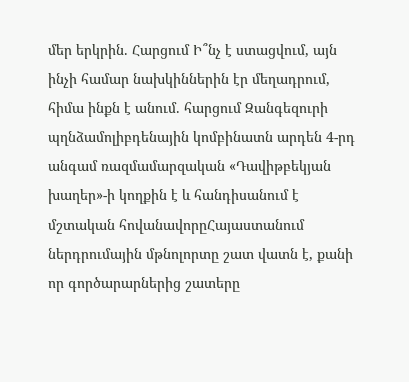մեր երկրին. Հարցում Ի՞նչ է ստացվում, այն ինչի համար նախկիններին էր մեղադրում, հիմա ինքն է անում. հարցում Զանգեզուրի պղնձամոլիբդենային կոմբինատն արդեն 4-րդ անգամ ռազմամարզական «Դավիթբեկյան խաղեր»-ի կողքին է և հանդիսանում է մշտական հովանավորըՀայաստանում ներդրումային մթնոլորտը շատ վատն է, քանի որ գործարարներից շատերը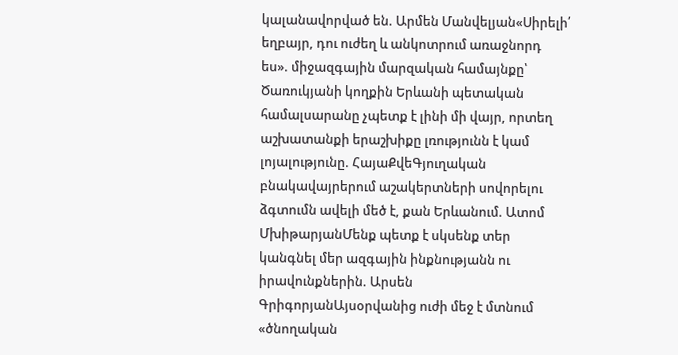կալանավորված են. Արմեն Մանվելյան«Սիրելի՛ եղբայր, դու ուժեղ և անկոտրում առաջնորդ ես». միջազգային մարզական համայնքը՝ Ծառուկյանի կողքին Երևանի պետական համալսարանը չպետք է լինի մի վայր, որտեղ աշխատանքի երաշխիքը լռությունն է կամ լոյալությունը. ՀայաՔվեԳյուղական բնակավայրերում աշակերտների սովորելու ձգտումն ավելի մեծ է, քան Երևանում. Ատոմ ՄխիթարյանՄենք պետք է սկսենք տեր կանգնել մեր ազգային ինքնությանն ու իրավունքներին. Արսեն ԳրիգորյանԱյսօրվանից ուժի մեջ է մտնում «ծնողական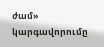ժամ» կարգավորումը